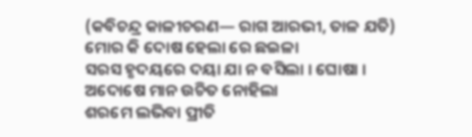(କବିଚନ୍ଦ୍ର କାଳୀଚରଣ— ରାଗ ଆରଭୀ, ତାଳ ଯତି)
ମୋର କି ଦୋଷ ହେଲା ରେ ଛଇଳା
ସରସ ହୃଦୟରେ ଦୟା ଯା ନ ବସିଲା । ଘୋଷା ।
ଅଦୋଷେ ମାନ ଉଚିତ ନୋହିଲା
ଶରମେ ଲଭିବା ପ୍ରୀତି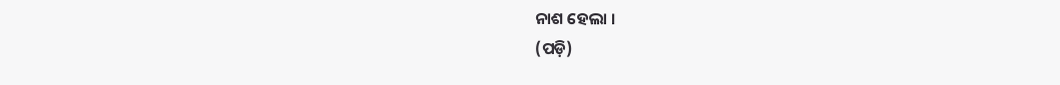ନାଶ ହେଲା ।
(ପଡ଼ି)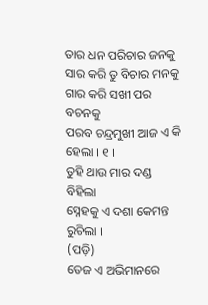ତାର ଧନ ପରିଚାର ଜନକୁ
ସାର କରି ତୁ ବିଚାର ମନକୁ
ଗାର କରି ସଖୀ ପର ବଚନକୁ
ପରବ ଚନ୍ଦ୍ରମୁଖୀ ଆଜ ଏ କି ହେଲା । ୧ ।
ତୁହି ଥାଉ ମାର ଦଣ୍ଡ ବିହିଲା
ସ୍ନେହକୁ ଏ ଦଶା କେମନ୍ତ ରୁଚିଲା ।
(ପଡ଼ି)
ତେଜ ଏ ଅଭିମାନରେ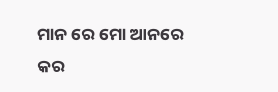ମାନ ରେ ମୋ ଆନରେ
କର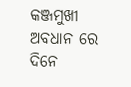କଞ୍ଜମୁଖୀ ଅବଧାନ ରେ
ଦିନେ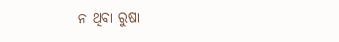ନ ଥିବା ରୁଷା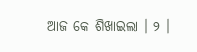ଆଜ କେ ଶିଖାଇଲା । ୨ ।